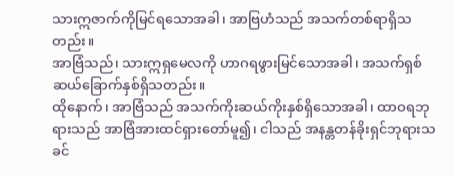သားဣဇာက်ကိုမြင်ရသောအခါ၊ အာဗြဟံသည် အသက်တစ်ရာရှိသတည်း။
အာဗြံသည်၊ သားဣရှမေလကို ဟာဂရဖွားမြင်သောအခါ၊ အသက်ရှစ်ဆယ်ခြောက်နှစ်ရှိသတည်း။
ထိုနောက်၊ အာဗြံသည် အသက်ကိုးဆယ်ကိုးနှစ်ရှိသောအခါ၊ ထာဝရဘုရားသည် အာဗြံအားထင်ရှားတော်မူ၍၊ ငါသည် အနန္တတန်ခိုးရှင်ဘုရားသခင်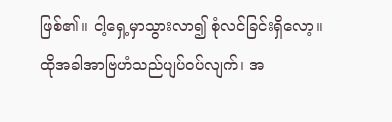ဖြစ်၏။ ငါ့ရှေ့မှာသွားလာ၍ စုံလင်ခြင်းရှိလော့။
ထိုအခါအာဗြဟံသည်ပျပ်ဝပ်လျက်၊ အ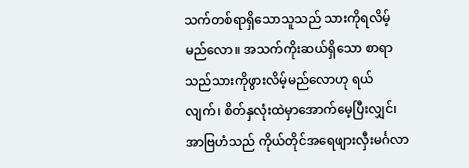သက်တစ်ရာရှိသောသူသည် သားကိုရလိမ့်မည်လော။ အသက်ကိုးဆယ်ရှိသော စာရာသည်သားကိုဖွားလိမ့်မည်လောဟု ရယ်လျက်၊ စိတ်နှလုံးထဲမှာအောက်မေ့ပြီးလျှင်၊
အာဗြဟံသည် ကိုယ်တိုင်အရေဖျားလှီးမင်္ဂလာ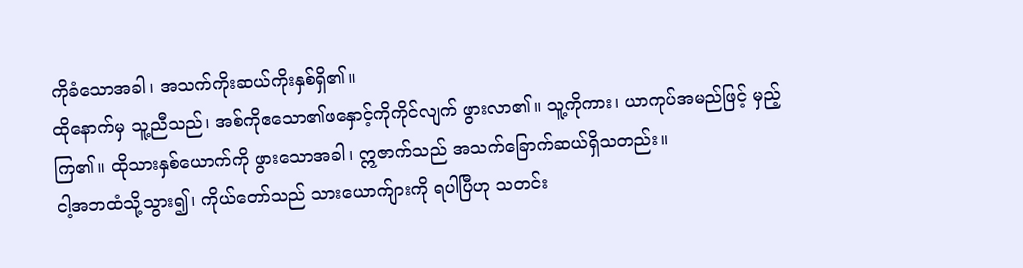ကိုခံသောအခါ၊ အသက်ကိုးဆယ်ကိုးနှစ်ရှိ၏။
ထိုနောက်မှ သူ့ညီသည်၊ အစ်ကိုဧသော၏ဖနှောင့်ကိုကိုင်လျက် ဖွားလာ၏။ သူ့ကိုကား၊ ယာကုပ်အမည်ဖြင့် မှည့်ကြ၏။ ထိုသားနှစ်ယောက်ကို ဖွားသောအခါ၊ ဣဇာက်သည် အသက်ခြောက်ဆယ်ရှိသတည်း။
ငါ့အဘထံသို့သွား၍၊ ကိုယ်တော်သည် သားယောက်ျားကို ရပါပြီဟု သတင်း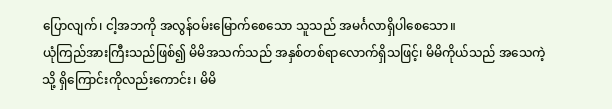ပြောလျက်၊ ငါ့အဘကို အလွန်ဝမ်းမြောက်စေသော သူသည် အမင်္ဂလာရှိပါစေသော။
ယုံကြည်အားကြီးသည်ဖြစ်၍ မိမိအသက်သည် အနှစ်တစ်ရာလောက်ရှိသဖြင့်၊ မိမိကိုယ်သည် အသေကဲ့သို့ ရှိကြောင်းကိုလည်းကောင်း၊ မိမိ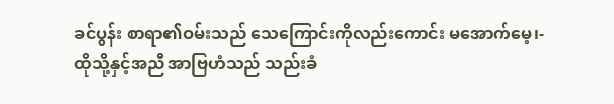ခင်ပွန်း စာရာ၏ဝမ်းသည် သေကြောင်းကိုလည်းကောင်း မအောက်မေ့၊-
ထိုသို့နှင့်အညီ အာဗြဟံသည် သည်းခံ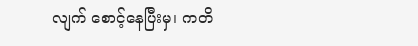လျက် စောင့်နေပြီးမှ၊ ကတိ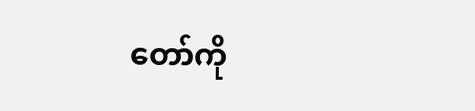တော်ကို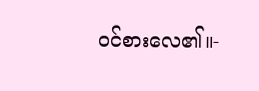ဝင်စားလေ၏။-